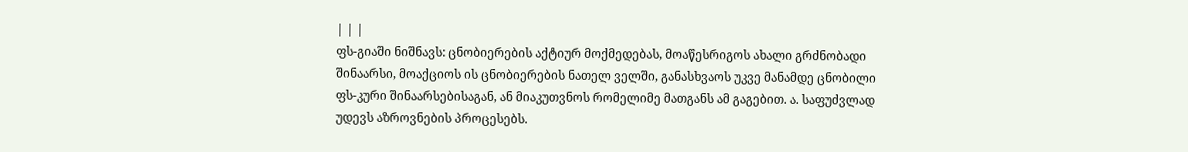| | |
ფს-გიაში ნიშნავს: ცნობიერების აქტიურ მოქმედებას, მოაწესრიგოს ახალი გრძნობადი შინაარსი, მოაქციოს ის ცნობიერების ნათელ ველში, განასხვაოს უკვე მანამდე ცნობილი ფს-კური შინაარსებისაგან, ან მიაკუთვნოს რომელიმე მათგანს ამ გაგებით. ა. საფუძვლად უდევს აზროვნების პროცესებს.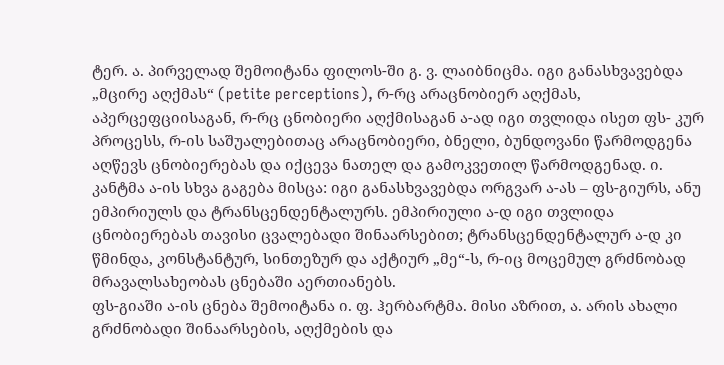ტერ. ა. პირველად შემოიტანა ფილოს-ში გ. ვ. ლაიბნიცმა. იგი განასხვავებდა „მცირე აღქმას“ (petite perceptions), რ-რც არაცნობიერ აღქმას, აპერცეფციისაგან, რ-რც ცნობიერი აღქმისაგან ა-ად იგი თვლიდა ისეთ ფს- კურ პროცესს, რ-ის საშუალებითაც არაცნობიერი, ბნელი, ბუნდოვანი წარმოდგენა აღწევს ცნობიერებას და იქცევა ნათელ და გამოკვეთილ წარმოდგენად. ი. კანტმა ა-ის სხვა გაგება მისცა: იგი განასხვავებდა ორგვარ ა-ას – ფს-გიურს, ანუ ემპირიულს და ტრანსცენდენტალურს. ემპირიული ა-დ იგი თვლიდა ცნობიერებას თავისი ცვალებადი შინაარსებით; ტრანსცენდენტალურ ა-დ კი წმინდა, კონსტანტურ, სინთეზურ და აქტიურ „მე“-ს, რ-იც მოცემულ გრძნობად მრავალსახეობას ცნებაში აერთიანებს.
ფს-გიაში ა-ის ცნება შემოიტანა ი. ფ. ჰერბარტმა. მისი აზრით, ა. არის ახალი გრძნობადი შინაარსების, აღქმების და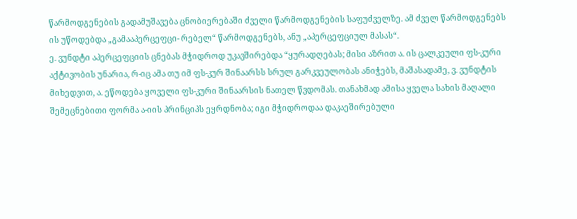წარმოდგენების გადამუშავება ცნობიერებაში ძველი წარმოდგენების საფუძველზე. ამ ძველ წარმოდგენებს ის უწოდებდა „გამააპერცეფცი- რებელ“ წარმოდგენებს, ანუ „აპერცეფციულ მასას“.
ე. ვუნდტი აპერცეფციის ცნებას მჭიდროდ უკავშირებდა “ყურადღებას; მისი აზრით ა. ის ცალკეული ფს-კური აქტივობის უნარია, რ-იც ამა თუ იმ ფს-კურ შინაარსს სრულ გარკვეულობას ანიჭებს, მაშასადამე, ვ. ვუნდტის მიხედვით, ა. ეწოდება ყოველი ფს-კური შინაარსის ნათელ წვდომას. თანახმად ამისა ყველა სახის მაღალი შემეცნებითი ფორმა ა-იის პრინციპს ეყრდნობა; იგი მჭიდროდაა დაკაეშირებული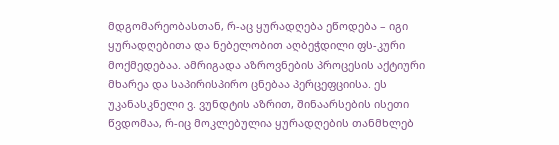მდგომარეობასთან, რ-აც ყურადღება ეწოდება – იგი ყურადღებითა და ნებელობით აღბეჭდილი ფს-კური მოქმედებაა. ამრიგადა აზროვნების პროცესის აქტიური მხარეა და საპირისპირო ცნებაა პერცეფციისა. ეს უკანასკნელი ვ. ვუნდტის აზრით, შინაარსების ისეთი წვდომაა, რ-იც მოკლებულია ყურადღების თანმხლებ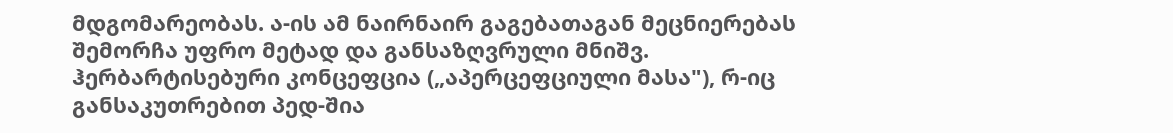მდგომარეობას. ა-ის ამ ნაირნაირ გაგებათაგან მეცნიერებას შემორჩა უფრო მეტად და განსაზღვრული მნიშვ. ჰერბარტისებური კონცეფცია („აპერცეფციული მასა"), რ-იც განსაკუთრებით პედ-შია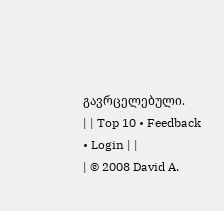გავრცელებული.
| | Top 10 • Feedback • Login | |
| © 2008 David A.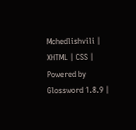Mchedlishvili | XHTML | CSS | Powered by Glossword 1.8.9 |